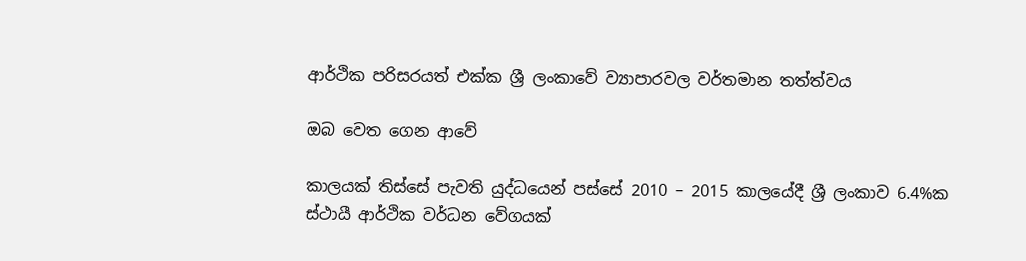ආර්ථික පරිසරයත් එක්ක ශ්‍රී ලංකාවේ ව්‍යාපාරවල වර්තමාන තත්ත්වය

ඔබ වෙත ගෙන ආවේ

කාලයක් තිස්සේ පැවති යුද්ධයෙන් පස්සේ 2010 – 2015 කාලයේදී ශ්‍රී ලංකාව 6.4%ක ස්ථායී ආර්ථික වර්ධන වේගයක්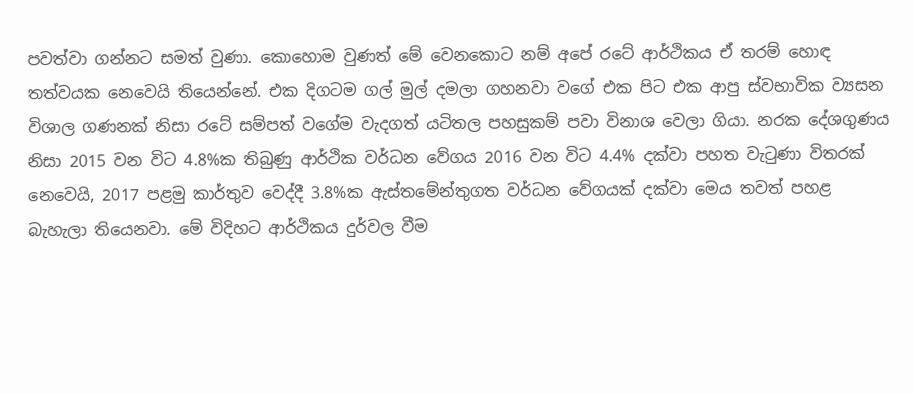පවත්වා ගන්නට සමත් වුණා. කොහොම වුණත් මේ වෙනකොට නම් අපේ රටේ ආර්ථිකය ඒ තරම් හොඳ තත්වයක නෙවෙයි තියෙන්නේ. එක දිගටම ගල් මුල් දමලා ගහනවා වගේ එක පිට එක ආපු ස්වභාවික ව්‍යසන විශාල ගණනක් නිසා රටේ සම්පත් වගේම වැදගත් යටිතල පහසුකම් පවා විනාශ වෙලා ගියා. නරක දේශගුණය නිසා 2015 වන විට 4.8%ක තිබුණු ආර්ථික වර්ධන වේගය 2016 වන විට 4.4% දක්වා පහත වැටුණා විතරක් නෙවෙයි, 2017 පළමු කාර්තුව වෙද්දී 3.8%ක ඇස්තමේන්තුගත වර්ධන වේගයක් දක්වා මෙය තවත් පහළ බැහැලා තියෙනවා. මේ විදිහට ආර්ථිකය දුර්වල වීම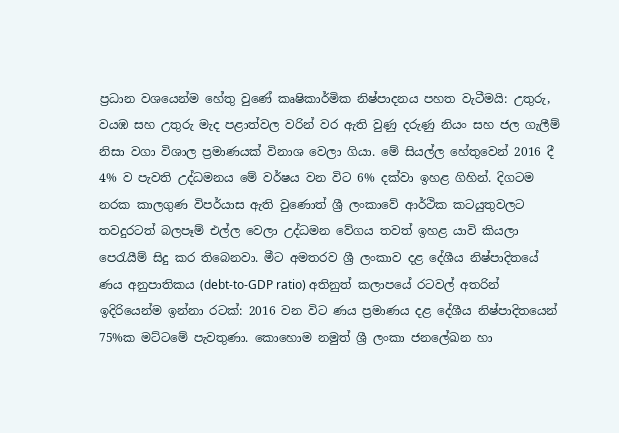ප්‍රධාන වශයෙන්ම හේතු වුණේ කෘෂිකාර්මික නිෂ්පාදනය පහත වැටීමයි: උතුරු, වයඹ සහ උතුරු මැද පළාත්වල වරින් වර ඇති වුණු දරුණු නියං සහ ජල ගැලීම් නිසා වගා විශාල ප්‍රමාණයක් විනාශ වෙලා ගියා. මේ සියල්ල හේතුවෙන් 2016 දී 4% ව පැවති උද්ධමනය මේ වර්ෂය වන විට 6% දක්වා ඉහළ ගිහින්. දිගටම නරක කාලගුණ විපර්යාස ඇති වුණොත් ශ්‍රී ලංකාවේ ආර්ථික කටයුතුවලට තවදුරටත් බලපෑම් එල්ල වෙලා උද්ධමන වේගය තවත් ඉහළ යාවි කියලා පෙරැයීම් සිදු කර තිබෙනවා. මීට අමතරව ශ්‍රී ලංකාව දළ දේශීය නිෂ්පාදිතයේ ණය අනුපාතිකය (debt-to-GDP ratio) අතිනුත් කලාපයේ රටවල් අතරින් ඉදිරියෙන්ම ඉන්නා රටක්: 2016 වන විට ණය ප්‍රමාණය දළ දේශීය නිෂ්පාදිතයෙන් 75%ක මට්ටමේ පැවතුණා. කොහොම නමුත් ශ්‍රී ලංකා ජනලේඛන හා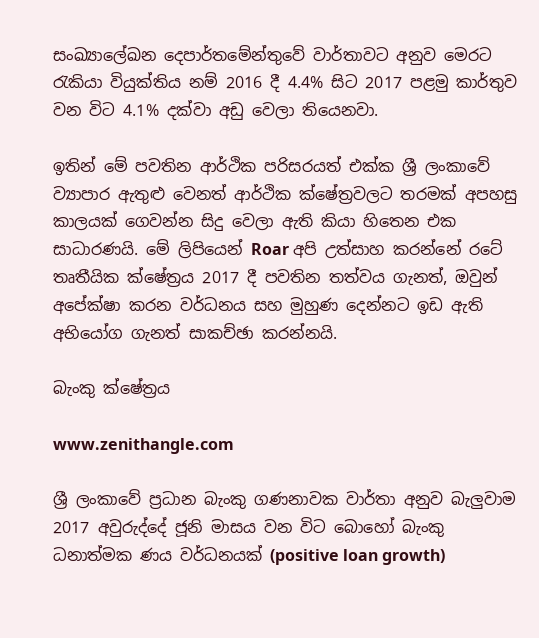සංඛ්‍යාලේඛන දෙපාර්තමේන්තුවේ වාර්තාවට අනුව මෙරට රැකියා වියුක්තිය නම් 2016 දී 4.4% සිට 2017 පළමු කාර්තුව වන විට 4.1% දක්වා අඩු වෙලා තියෙනවා.

ඉතින් මේ පවතින ආර්ථික පරිසරයත් එක්ක ශ්‍රී ලංකාවේ ව්‍යාපාර ඇතුළු වෙනත් ආර්ථික ක්ෂේත්‍රවලට තරමක් අපහසු කාලයක් ගෙවන්න සිදු වෙලා ඇති කියා හිතෙන එක සාධාරණයි. මේ ලිපියෙන් Roar අපි උත්සාහ කරන්නේ රටේ තෘතීයික ක්ෂේත්‍රය 2017 දී පවතින තත්වය ගැනත්, ඔවුන් අපේක්ෂා කරන වර්ධනය සහ මුහුණ දෙන්නට ඉඩ ඇති අභියෝග ගැනත් සාකච්ඡා කරන්නයි.

බැංකු ක්ෂේත්‍රය

www.zenithangle.com

ශ්‍රී ලංකාවේ ප්‍රධාන බැංකු ගණනාවක වාර්තා අනුව බැලුවාම 2017 අවුරුද්දේ ජූනි මාසය වන විට බොහෝ බැංකු ධනාත්මක ණය වර්ධනයක් (positive loan growth)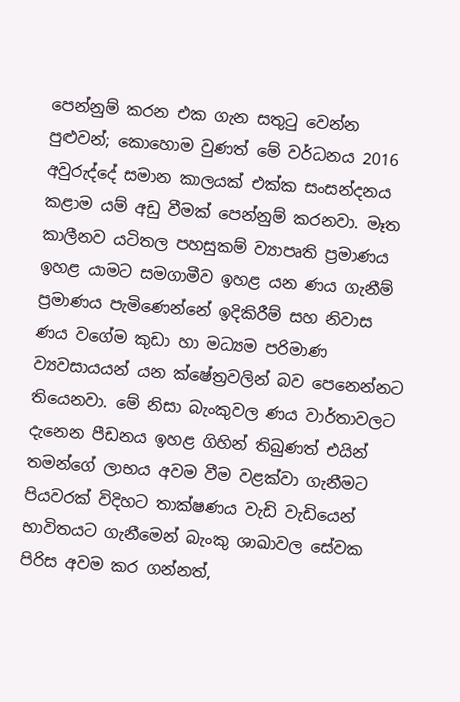පෙන්නුම් කරන එක ගැන සතුටු වෙන්න පුළුවන්; කොහොම වුණත් මේ වර්ධනය 2016 අවුරුද්දේ සමාන කාලයක් එක්ක සංසන්දනය කළාම යම් අඩු වීමක් පෙන්නුම් කරනවා. මෑත කාලීනව යටිතල පහසුකම් ව්‍යාපෘති ප්‍රමාණය ඉහළ යාමට සමගාමීව ඉහළ යන ණය ගැනීම් ප්‍රමාණය පැමිණෙන්නේ ඉදිකිරීම් සහ නිවාස ණය වගේම කුඩා හා මධ්‍යම පරිමාණ ව්‍යවසායයන් යන ක්ෂේත්‍රවලින් බව පෙනෙන්නට තියෙනවා. මේ නිසා බැංකුවල ණය වාර්තාවලට දැනෙන පීඩනය ඉහළ ගිහින් තිබුණත් එයින් තමන්ගේ ලාභය අවම වීම වළක්වා ගැනීමට පියවරක් විදිහට තාක්ෂණය වැඩි වැඩියෙන් භාවිතයට ගැනීමෙන් බැංකු ශාඛාවල සේවක පිරිස අවම කර ගන්නත්,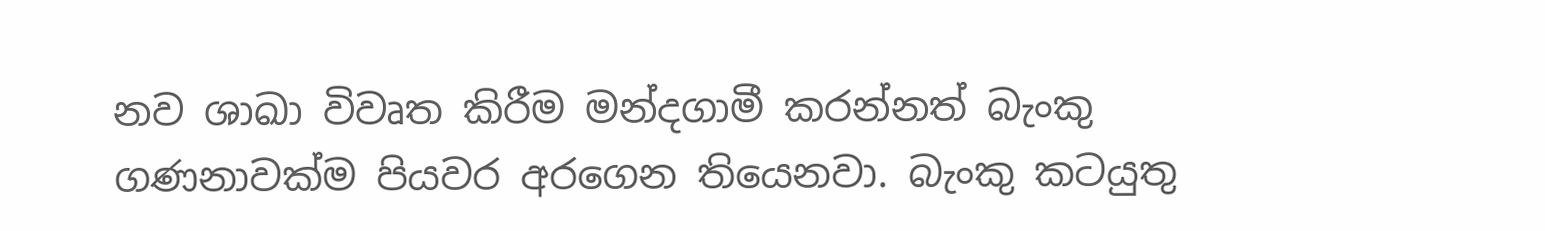නව ශාඛා විවෘත කිරීම මන්දගාමී කරන්නත් බැංකු ගණනාවක්ම පියවර අරගෙන තියෙනවා. බැංකු කටයුතු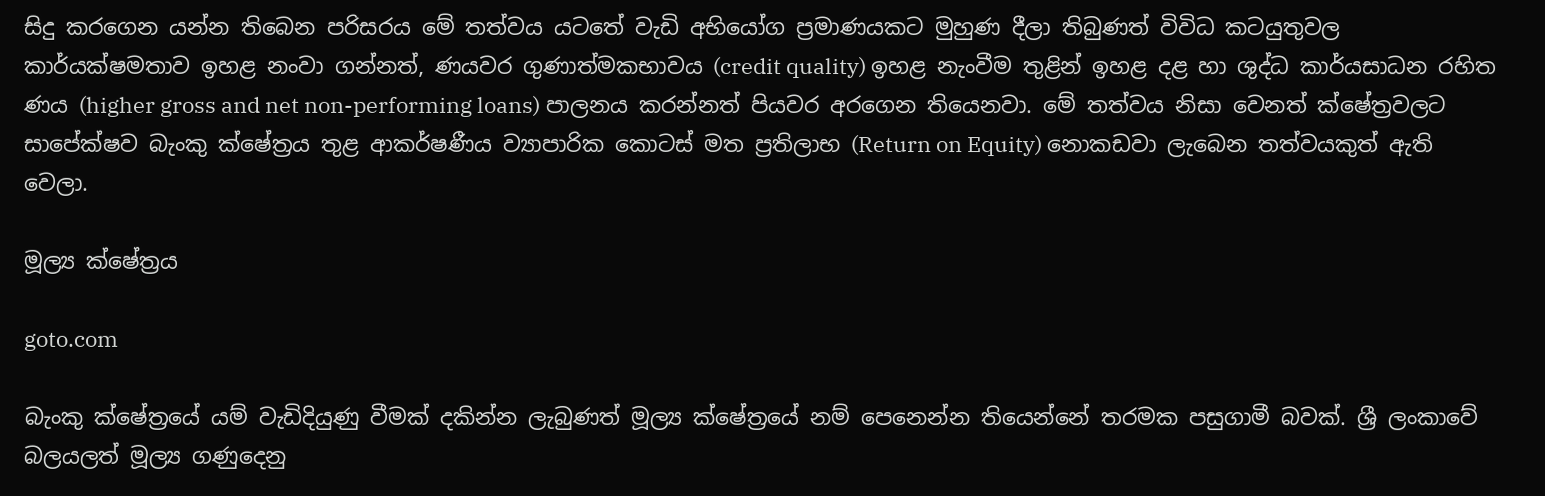සිදු කරගෙන යන්න තිබෙන පරිසරය මේ තත්වය යටතේ වැඩි අභියෝග ප්‍රමාණයකට මුහුණ දීලා තිබුණත් විවිධ කටයුතුවල කාර්යක්ෂමතාව ඉහළ නංවා ගන්නත්, ණයවර ගුණාත්මකභාවය (credit quality) ඉහළ නැංවීම තුළින් ඉහළ දළ හා ශුද්ධ කාර්යසාධන රහිත ණය (higher gross and net non-performing loans) පාලනය කරන්නත් පියවර අරගෙන තියෙනවා. මේ තත්වය නිසා වෙනත් ක්ෂේත්‍රවලට සාපේක්ෂව බැංකු ක්ෂේත්‍රය තුළ ආකර්ෂණීය ව්‍යාපාරික කොටස් මත ප්‍රතිලාභ (Return on Equity) නොකඩවා ලැබෙන තත්වයකුත් ඇති වෙලා.

මූල්‍ය ක්ෂේත්‍රය

goto.com

බැංකු ක්ෂේත්‍රයේ යම් වැඩිදියුණු වීමක් දකින්න ලැබුණත් මූල්‍ය ක්ෂේත්‍රයේ නම් පෙනෙන්න තියෙන්නේ තරමක පසුගාමී බවක්. ශ්‍රී ලංකාවේ බලයලත් මූල්‍ය ගණුදෙනු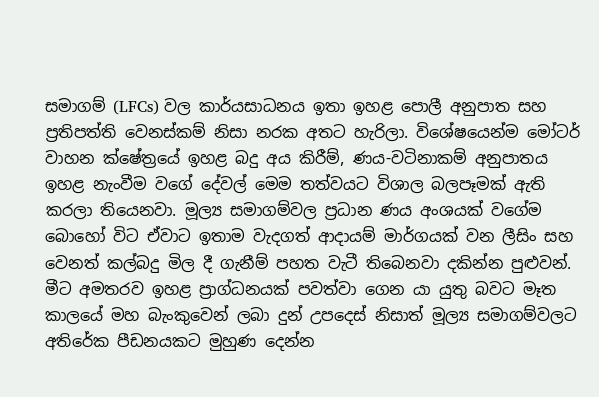සමාගම් (LFCs) වල කාර්යසාධනය ඉතා ඉහළ පොලී අනුපාත සහ ප්‍රතිපත්ති වෙනස්කම් නිසා නරක අතට හැරිලා. විශේෂයෙන්ම මෝටර් වාහන ක්ෂේත්‍රයේ ඉහළ බදු අය කිරීම්, ණය-වටිනාකම් අනුපාතය ඉහළ නැංවීම වගේ දේවල් මෙම තත්වයට විශාල බලපෑමක් ඇති කරලා තියෙනවා. මූල්‍ය සමාගම්වල ප්‍රධාන ණය අංශයක් වගේම බොහෝ විට ඒවාට ඉතාම වැදගත් ආදායම් මාර්ගයක් වන ලීසිං සහ වෙනත් කල්බදු මිල දී ගැනීම් පහත වැටී තිබෙනවා දකින්න පුළුවන්. මීට අමතරව ඉහළ ප්‍රාග්ධනයක් පවත්වා ගෙන යා යුතු බවට මෑත කාලයේ මහ බැංකුවෙන් ලබා දුන් උපදෙස් නිසාත් මූල්‍ය සමාගම්වලට අතිරේක පීඩනයකට මුහුණ දෙන්න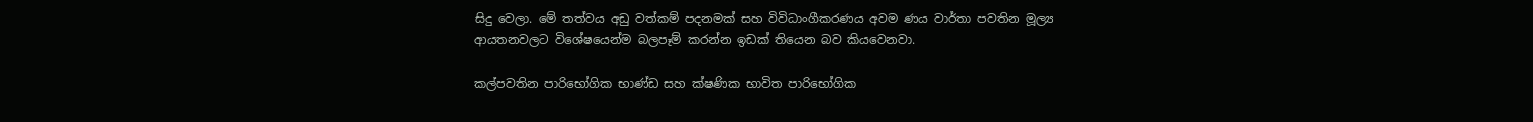සිදු වෙලා. මේ තත්වය අඩු වත්කම් පදනමක් සහ විවිධාංගීකරණය අවම ණය වාර්තා පවතින මූල්‍ය ආයතනවලට විශේෂයෙන්ම බලපෑම් කරන්න ඉඩක් තියෙන බව කියවෙනවා.

කල්පවතින පාරිභෝගික භාණ්ඩ සහ ක්ෂණික භාවිත පාරිභෝගික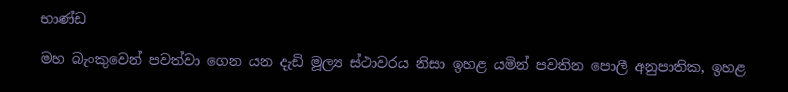භාණ්ඩ

මහ බැංකුවෙන් පවත්වා ගෙන යන දැඩි මූල්‍ය ස්ථාවරය නිසා ඉහළ යමින් පවතින පොලී අනුපාතික, ඉහළ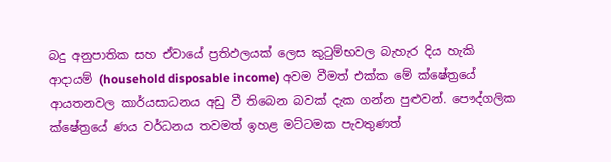බදු අනුපාතික සහ ඒවායේ ප්‍රතිඵලයක් ලෙස කුටුම්භවල බැහැර දිය හැකි ආදායම් (household disposable income) අවම වීමත් එක්ක මේ ක්ෂේත්‍රයේ ආයතනවල කාර්යසාධනය අඩු වී තිබෙන බවක් දැක ගන්න පුළුවන්. පෞද්ගලික ක්ෂේත්‍රයේ ණය වර්ධනය තවමත් ඉහළ මට්ටමක පැවතුණත්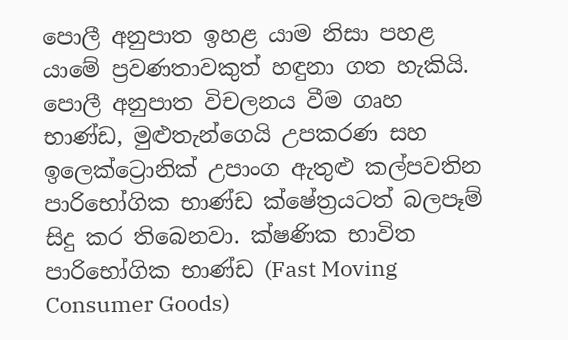පොලී අනුපාත ඉහළ යාම නිසා පහළ යාමේ ප්‍රවණතාවකුත් හඳුනා ගත හැකියි. පොලී අනුපාත විචලනය වීම ගෘහ භාණ්ඩ, මුළුතැන්ගෙයි උපකරණ සහ ඉලෙක්ට්‍රොනික් උපාංග ඇතුළු කල්පවතින පාරිභෝගික භාණ්ඩ ක්ෂේත්‍රයටත් බලපෑම් සිදු කර තිබෙනවා. ක්ෂණික භාවිත පාරිභෝගික භාණ්ඩ (Fast Moving Consumer Goods)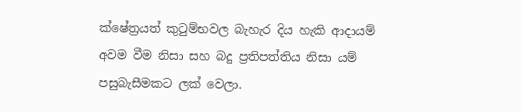ක්ෂේත්‍රයත් කුටුම්භවල බැහැර දිය හැකි ආදායම් අවම වීම නිසා සහ බදු ප්‍රතිපත්තිය නිසා යම් පසුබැසීමකට ලක් වෙලා.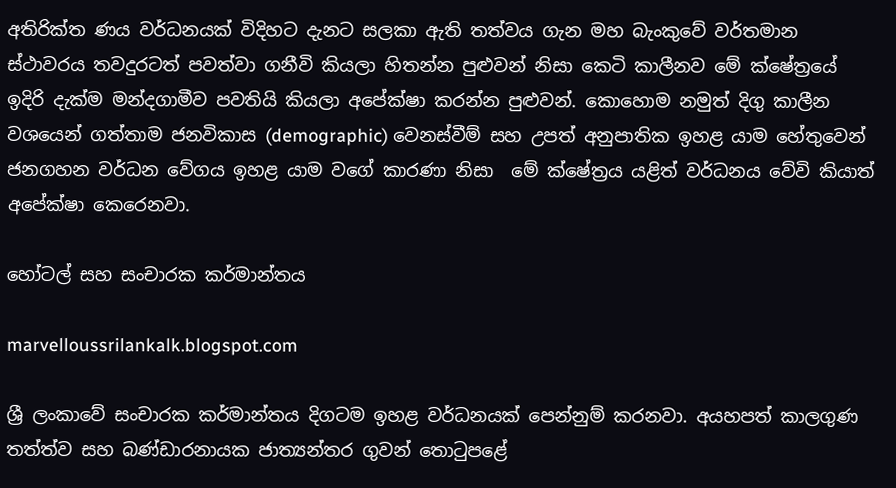අතිරික්ත ණය වර්ධනයක් විදිහට දැනට සලකා ඇති තත්වය ගැන මහ බැංකුවේ වර්තමාන ස්ථාවරය තවදුරටත් පවත්වා ගනීවි කියලා හිතන්න පුළුවන් නිසා කෙටි කාලීනව මේ ක්ෂේත්‍රයේ ඉදිරි දැක්ම මන්දගාමීව පවතියි කියලා අපේක්ෂා කරන්න පුළුවන්. කොහොම නමුත් දිගු කාලීන වශයෙන් ගත්තාම ජනවිකාස (demographic) වෙනස්වීම් සහ උපත් අනුපාතික ඉහළ යාම හේතුවෙන් ජනගහන වර්ධන වේගය ඉහළ යාම වගේ කාරණා නිසා  මේ ක්ෂේත්‍රය යළිත් වර්ධනය වේවි කියාත් අපේක්ෂා කෙරෙනවා.

හෝටල් සහ සංචාරක කර්මාන්තය

marvelloussrilankalk.blogspot.com

ශ්‍රී ලංකාවේ සංචාරක කර්මාන්තය දිගටම ඉහළ වර්ධනයක් පෙන්නුම් කරනවා. අයහපත් කාලගුණ තත්ත්ව සහ බණ්ඩාරනායක ජාත්‍යන්තර ගුවන් තොටුපළේ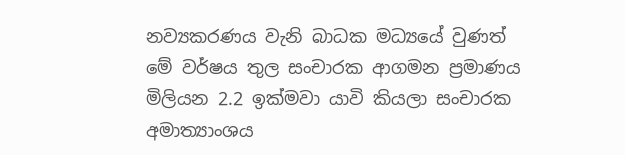නව්‍යකරණය වැනි බාධක මධ්‍යයේ වුණත් මේ වර්ෂය තුල සංචාරක ආගමන ප්‍රමාණය මිලියන 2.2 ඉක්මවා යාවි කියලා සංචාරක අමාත්‍යාංශය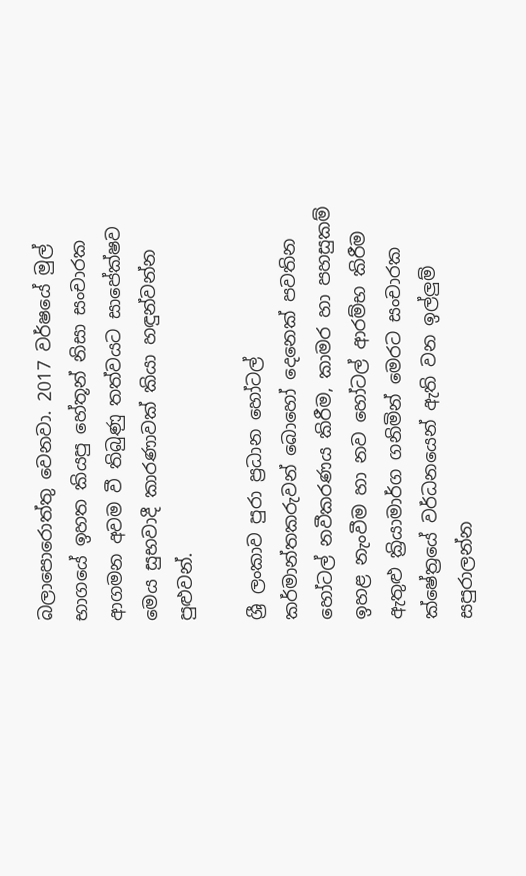බලාපොරොත්තු වෙනවා. 2017 වර්ෂයේ මුල් භාගයේ ඉහත කියපු හේතූන් නිසා සංචාරක ආගමන අවම වී තිබුණු තත්වයට සාපේක්ෂව මෙය සුභවාදී කාරණාවක් කියා හඳුන්වන්න පුළුවන්.

ශ්‍රී ලංකාව පුරා ප්‍රධාන හෝටල් කර්මාන්තකරුවන් බොහෝ දෙනෙක් පවතින හෝටල් නවීකරණය කිරීම, කාමර හා පහසුකම් ඉහළ නැංවීම හා නව හෝටල් ආරම්භ කිරීම ඇතුළු ක්‍රියාමාර්ග ගනිමින් මෙරට සංචාරක ක්ෂේත්‍රයේ වර්ධනයෙන් ඇති වන ඉල්ලුම් සපුරාලන්න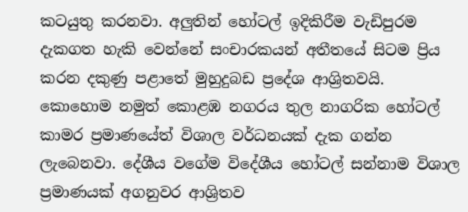කටයුතු කරනවා. අලුතින් හෝටල් ඉදිකිරීම වැඩිපුරම දැකගත හැකි වෙන්නේ සංචාරකයන් අතීතයේ සිටම ප්‍රිය කරන දකුණු පළාතේ මුහුදුබඩ ප්‍රදේශ ආශ්‍රිතවයි. කොහොම නමුත් කොළඹ නගරය තුල නාගරික හෝටල් කාමර ප්‍රමාණයේත් විශාල වර්ධනයක් දැක ගන්න ලැබෙනවා. දේශීය වගේම විදේශීය හෝටල් සන්නාම විශාල ප්‍රමාණයක් අගනුවර ආශ්‍රිතව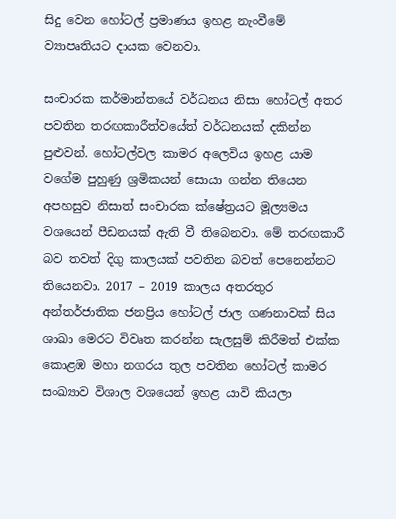සිදු වෙන හෝටල් ප්‍රමාණය ඉහළ නැංවීමේ ව්‍යාපෘතියට දායක වෙනවා.

සංචාරක කර්මාන්තයේ වර්ධනය නිසා හෝටල් අතර පවතින තරඟකාරීත්වයේත් වර්ධනයක් දකින්න පුළුවන්. හෝටල්වල කාමර අලෙවිය ඉහළ යාම වගේම පුහුණු ශ්‍රමිකයන් සොයා ගන්න තියෙන අපහසුව නිසාත් සංචාරක ක්ෂේත්‍රයට මූල්‍යමය වශයෙන් පීඩනයක් ඇති වී තිබෙනවා. මේ තරඟකාරී බව තවත් දිගු කාලයක් පවතින බවත් පෙනෙන්නට තියෙනවා. 2017 – 2019 කාලය අතරතුර අන්තර්ජාතික ජනප්‍රිය හෝටල් ජාල ගණනාවක් සිය ශාඛා මෙරට විවෘත කරන්න සැලසුම් කිරීමත් එක්ක කොළඹ මහා නගරය තුල පවතින හෝටල් කාමර සංඛ්‍යාව විශාල වශයෙන් ඉහළ යාවි කියලා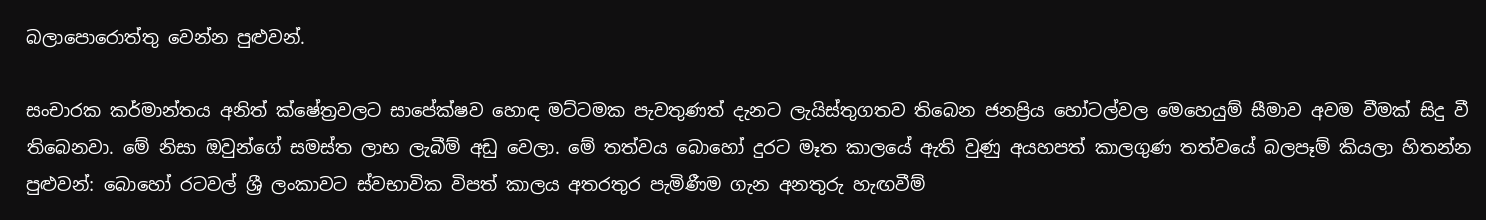බලාපොරොත්තු වෙන්න පුළුවන්.

සංචාරක කර්මාන්තය අනිත් ක්ෂේත්‍රවලට සාපේක්ෂව හොඳ මට්ටමක පැවතුණත් දැනට ලැයිස්තුගතව තිබෙන ජනප්‍රිය හෝටල්වල මෙහෙයුම් සීමාව අවම වීමක් සිදු වී තිබෙනවා. මේ නිසා ඔවුන්ගේ සමස්ත ලාභ ලැබීම් අඩු වෙලා. මේ තත්වය බොහෝ දුරට මෑත කාලයේ ඇති වුණු අයහපත් කාලගුණ තත්වයේ බලපෑම් කියලා හිතන්න පුළුවන්: බොහෝ රටවල් ශ්‍රී ලංකාවට ස්වභාවික විපත් කාලය අතරතුර පැමිණීම ගැන අනතුරු හැඟවීම්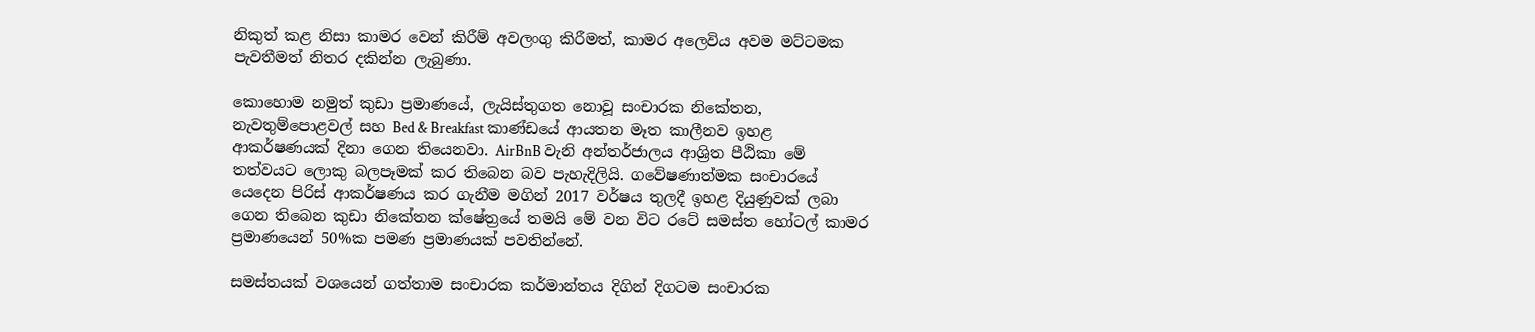නිකුත් කළ නිසා කාමර වෙන් කිරීම් අවලංගු කිරීමත්, කාමර අලෙවිය අවම මට්ටමක පැවතීමත් නිතර දකින්න ලැබුණා.

කොහොම නමුත් කුඩා ප්‍රමාණයේ, ලැයිස්තුගත නොවූ සංචාරක නිකේතන, නැවතුම්පොළවල් සහ Bed & Breakfast කාණ්ඩයේ ආයතන මෑත කාලීනව ඉහළ ආකර්ෂණයක් දිනා ගෙන තියෙනවා. AirBnB වැනි අන්තර්ජාලය ආශ්‍රිත පීඨිකා මේ තත්වයට ලොකු බලපෑමක් කර තිබෙන බව පැහැදිලියි. ගවේෂණාත්මක සංචාරයේ යෙදෙන පිරිස් ආකර්ෂණය කර ගැනීම මගින් 2017 වර්ෂය තුලදී ඉහළ දියුණුවක් ලබා ගෙන තිබෙන කුඩා නිකේතන ක්ෂේත්‍රයේ තමයි මේ වන විට රටේ සමස්ත හෝටල් කාමර ප්‍රමාණයෙන් 50%ක පමණ ප්‍රමාණයක් පවතින්නේ.

සමස්තයක් වශයෙන් ගත්තාම සංචාරක කර්මාන්තය දිගින් දිගටම සංචාරක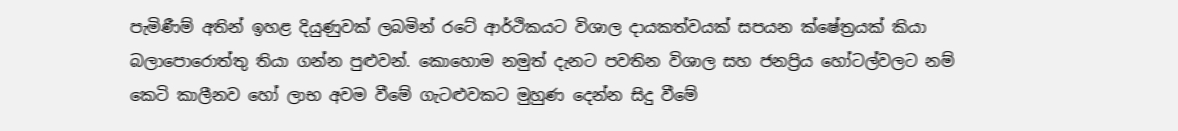පැමිණීම් අතින් ඉහළ දියුණුවක් ලබමින් රටේ ආර්ථිකයට විශාල දායකත්වයක් සපයන ක්ෂේත්‍රයක් කියා බලාපොරොත්තු තියා ගන්න පුළුවන්. කොහොම නමුත් දැනට පවතින විශාල සහ ජනප්‍රිය හෝටල්වලට නම් කෙටි කාලීනව හෝ ලාභ අවම වීමේ ගැටළුවකට මුහුණ දෙන්න සිදු වීමේ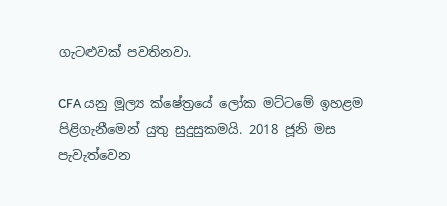ගැටළුවක් පවතිනවා.

CFA යනු මූල්‍ය ක්ෂේත්‍රයේ ලෝක මට්ටමේ ඉහළම පිළිගැනීමෙන් යුතු සුදුසුකමයි. 2018 ජූනි මස පැවැත්වෙන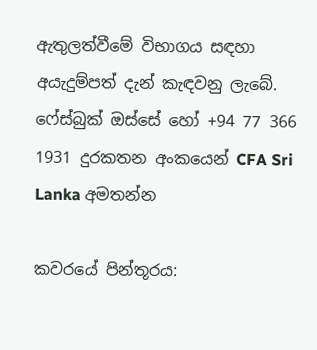ඇතුලත්වීමේ විභාගය සඳහා අයැදුම්පත් දැන් කැඳවනු ලැබේ. ෆේස්බුක් ඔස්සේ හෝ +94 77 366 1931 දුරකතන අංකයෙන් CFA Sri Lanka අමතන්න

කවරයේ පින්තූරය: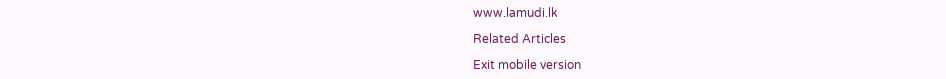www.lamudi.lk

Related Articles

Exit mobile version